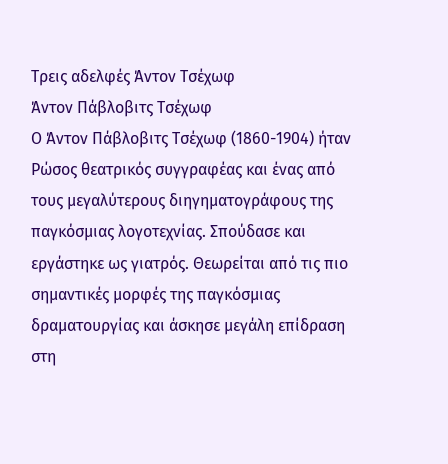Τρεις αδελφές Άντον Τσέχωφ
Άντον Πάβλοβιτς Τσέχωφ
Ο Άντον Πάβλοβιτς Τσέχωφ (1860-1904) ήταν Ρώσος θεατρικός συγγραφέας και ένας από τους μεγαλύτερους διηγηματογράφους της παγκόσμιας λογοτεχνίας. Σπούδασε και εργάστηκε ως γιατρός. Θεωρείται από τις πιο σημαντικές μορφές της παγκόσμιας δραματουργίας και άσκησε μεγάλη επίδραση στη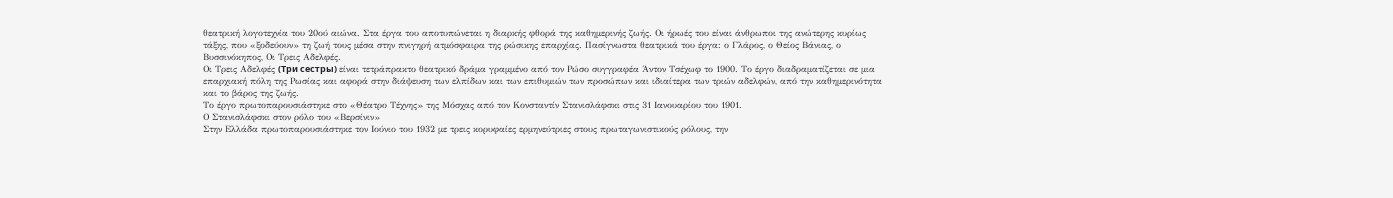θεατρική λογοτεχνία του 20ού αιώνα. Στα έργα του αποτυπώνεται η διαρκής φθορά της καθημερινής ζωής. Οι ήρωές του είναι άνθρωποι της ανώτερης κυρίως τάξης, που «ξοδεύουν» τη ζωή τους μέσα στην πνιγηρή ατμόσφαιρα της ρώσικης επαρχίας. Πασίγνωστα θεατρικά του έργα: ο Γλάρος, ο Θείος Βάνιας, ο Βυσσινόκηπος, Οι Τρεις Αδελφές.
Οι Τρεις Αδελφές (Три сeстры) είναι τετράπρακτο θεατρικό δράμα γραμμένο από τον Ρώσο συγγραφέα Άντον Τσέχωφ το 1900. Το έργο διαδραματίζεται σε μια επαρχιακή πόλη της Ρωσίας και αφορά στην διάψευση των ελπίδων και των επιθυμιών των προσώπων και ιδιαίτερα των τριών αδελφών, από την καθημερινότητα και το βάρος της ζωής.
Το έργο πρωτοπαρουσιάστηκε στο «Θέατρο Τέχνης» της Μόσχας από τον Κονσταντίν Στανισλάφσκι στις 31 Ιανουαρίου του 1901.
Ο Στανισλάφσκι στον ρόλο του «Βερσίνιν»
Στην Ελλάδα πρωτοπαρουσιάστηκε τον Ιούνιο του 1932 με τρεις κορυφαίες ερμηνεύτριες στους πρωταγωνιστικούς ρόλους, την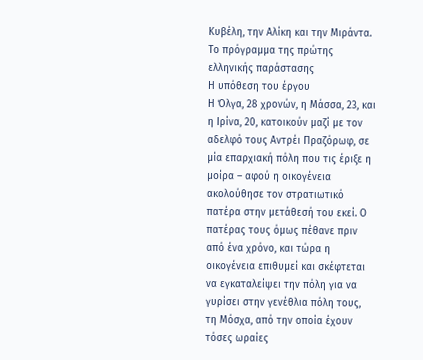Κυβέλη, την Αλίκη και την Μιράντα.
Το πρόγραμμα της πρώτης ελληνικής παράστασης
Η υπόθεση του έργου
Η Όλγα, 28 χρονών, η Μάσσα, 23, και η Ιρίνα, 20, κατοικούν μαζί με τον αδελφό τους Αντρέι Πραζόρωφ, σε μία επαρχιακή πόλη που τις έριξε η μοίρα – αφού η οικογένεια ακολούθησε τον στρατιωτικό πατέρα στην μετάθεσή του εκεί. Ο πατέρας τους όμως πέθανε πριν από ένα χρόνο, και τώρα η οικογένεια επιθυμεί και σκέφτεται να εγκαταλείψει την πόλη για να γυρίσει στην γενέθλια πόλη τους, τη Μόσχα, από την οποία έχουν τόσες ωραίες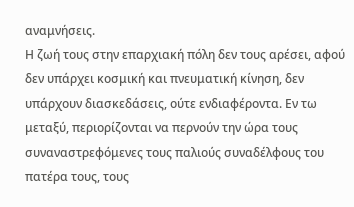αναμνήσεις.
Η ζωή τους στην επαρχιακή πόλη δεν τους αρέσει, αφού δεν υπάρχει κοσμική και πνευματική κίνηση, δεν υπάρχουν διασκεδάσεις, ούτε ενδιαφέροντα. Εν τω μεταξύ, περιορίζονται να περνούν την ώρα τους συναναστρεφόμενες τους παλιούς συναδέλφους του πατέρα τους, τους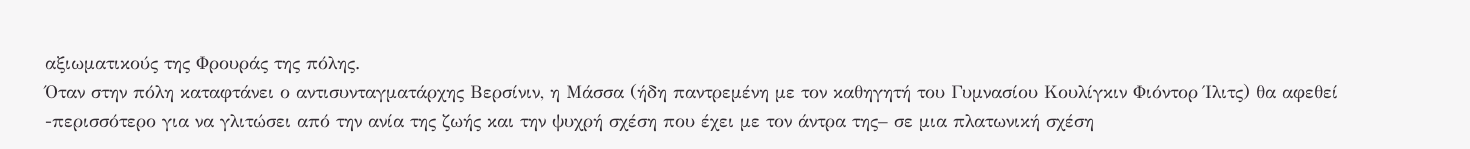αξιωματικούς της Φρουράς της πόλης.
Όταν στην πόλη καταφτάνει ο αντισυνταγματάρχης Βερσίνιν, η Μάσσα (ήδη παντρεμένη με τον καθηγητή του Γυμνασίου Κουλίγκιν Φιόντορ Ίλιτς) θα αφεθεί -περισσότερο για να γλιτώσει από την ανία της ζωής και την ψυχρή σχέση που έχει με τον άντρα της– σε μια πλατωνική σχέση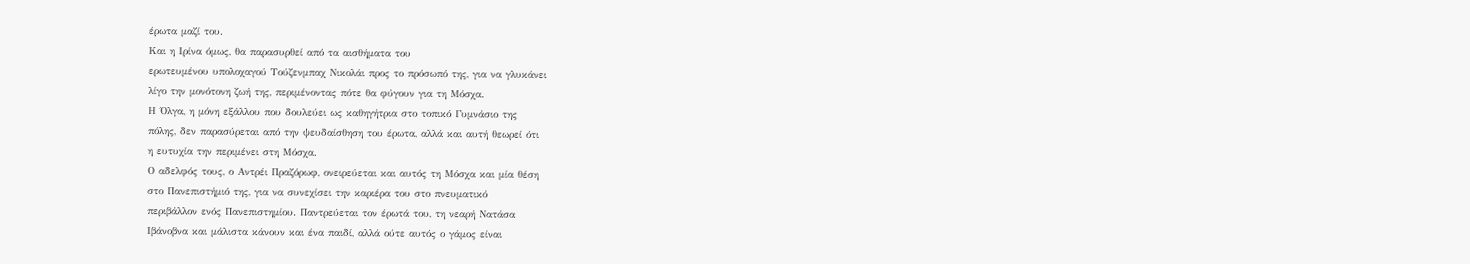έρωτα μαζί του.
Και η Ιρίνα όμως, θα παρασυρθεί από τα αισθήματα του
ερωτευμένου υπολοχαγού Τούζενμπαχ Νικολάι προς το πρόσωπό της, για να γλυκάνει
λίγο την μονότονη ζωή της, περιμένοντας πότε θα φύγουν για τη Μόσχα.
Η Όλγα, η μόνη εξάλλου που δουλεύει ως καθηγήτρια στο τοπικό Γυμνάσιο της
πόλης, δεν παρασύρεται από την ψευδαίσθηση του έρωτα, αλλά και αυτή θεωρεί ότι
η ευτυχία την περιμένει στη Μόσχα.
Ο αδελφός τους, ο Αντρέι Πραζόρωφ, ονειρεύεται και αυτός τη Μόσχα και μία θέση
στο Πανεπιστήμιό της, για να συνεχίσει την καριέρα του στο πνευματικό
περιβάλλον ενός Πανεπιστημίου. Παντρεύεται τον έρωτά του, τη νεαρή Νατάσα
Ιβάνοβνα και μάλιστα κάνουν και ένα παιδί, αλλά ούτε αυτός ο γάμος είναι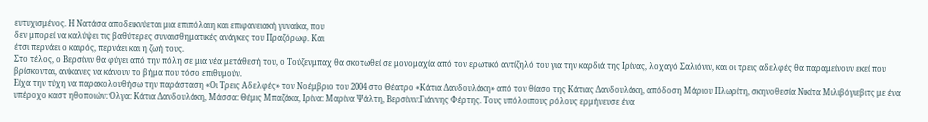ευτυχισμένος. Η Νατάσα αποδεικνύεται μια επιπόλαιη και επιφανειακή γυναίκα, που
δεν μπορεί να καλύψει τις βαθύτερες συναισθηματικές ανάγκες του Πραζόρωφ. Και
έτσι περνάει ο καιρός, περνάει και η ζωή τους.
Στο τέλος, ο Βερσίνιν θα φύγει από την πόλη σε μια νέα μετάθεσή του, ο Τούζενμπαχ θα σκοτωθεί σε μονομαχία από τον ερωτικό αντίζηλό του για την καρδιά της Ιρίνας, λοχαγό Σαλιόνιν, και οι τρεις αδελφές θα παραμείνουν εκεί που βρίσκονται, ανίκανες να κάνουν το βήμα που τόσο επιθυμούν.
Είχα την τύχη να παρακολουθήσω την παράσταση «Οι Τρεις Αδελφές» τον Νοέμβριο του 2004 στο Θέατρο «Κάτια Δανδουλάκη» από τον θίασο της Κάτιας Δανδουλάκη, απόδοση Μάριου Πλωρίτη, σκηνοθεσία Νικίτα Μιλιβόγιεβιτς με ένα υπέροχο καστ ηθοποιών: Όλγα: Κάτια Δανδουλάκη, Μάσσα: Θέμις Μπαζάκα, Ιρίνα: Μαρίνα Ψάλτη, Βερσίνιν:Γιάννης Φέρτης. Τους υπόλοιπους ρόλους ερμήνευσε ένα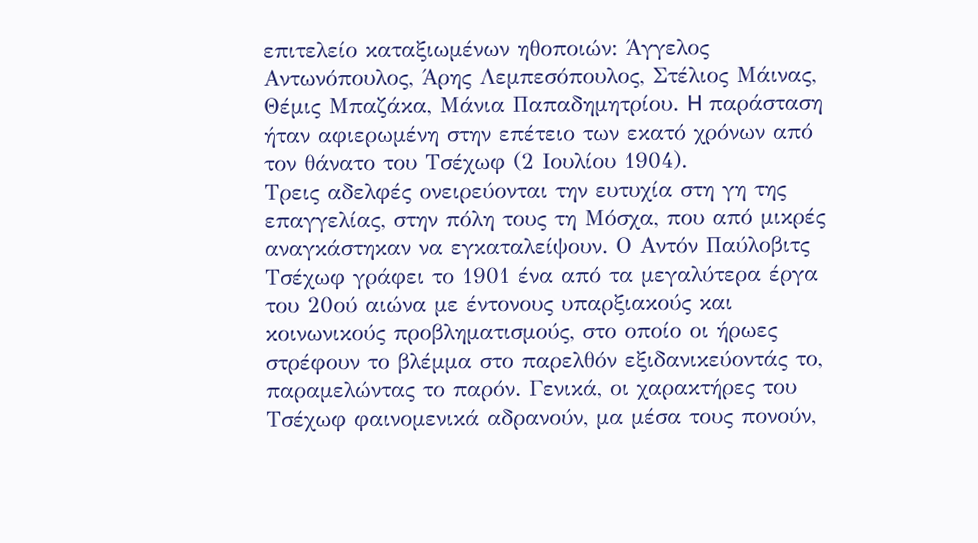επιτελείο καταξιωμένων ηθοποιών: Άγγελος Αντωνόπουλος, Άρης Λεμπεσόπουλος, Στέλιος Μάινας, Θέμις Μπαζάκα, Μάνια Παπαδημητρίου. H παράσταση ήταν αφιερωμένη στην επέτειο των εκατό χρόνων από τον θάνατο του Τσέχωφ (2 Ιουλίου 1904).
Τρεις αδελφές ονειρεύονται την ευτυχία στη γη της επαγγελίας, στην πόλη τους τη Μόσχα, που από μικρές αναγκάστηκαν να εγκαταλείψουν. Ο Αντόν Παύλοβιτς Τσέχωφ γράφει το 1901 ένα από τα μεγαλύτερα έργα του 20ού αιώνα με έντονους υπαρξιακούς και κοινωνικούς προβληματισμούς, στο οποίο οι ήρωες στρέφουν το βλέμμα στο παρελθόν εξιδανικεύοντάς το, παραμελώντας το παρόν. Γενικά, οι χαρακτήρες του Τσέχωφ φαινομενικά αδρανούν, μα μέσα τους πονούν,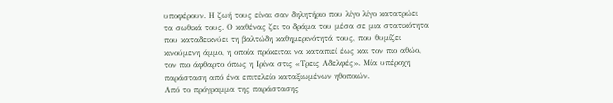υποφέρουν. Η ζωή τους είναι σαν δηλητήριο που λίγο λίγο κατατρώει τα σωθικά τους. Ο καθένας ζει το δράμα του μέσα σε μια στατικότητα που καταδεικνύει τη βαλτώδη καθημερινότητά τους, που θυμίζει κινούμενη άμμο, η οποία πρόκειται να καταπιεί έως και τον πιο αθώο, τον πιο άφθαρτο όπως η Ιρίνα στις «Τρεις Αδελφές». Μία υπέροχη παράσταση από ένα επιτελείο καταξιωμένων ηθοποιών.
Από το πρόγραμμα της παράστασης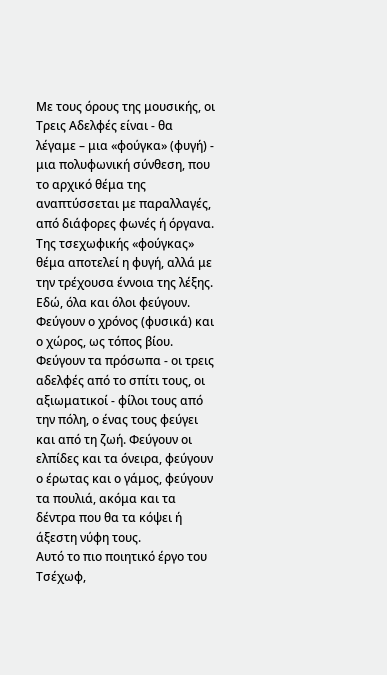Με τους όρους της μουσικής, οι Τρεις Αδελφές είναι - θα λέγαμε – μια «φούγκα» (φυγή) - μια πολυφωνική σύνθεση, που το αρχικό θέμα της αναπτύσσεται με παραλλαγές, από διάφορες φωνές ή όργανα.
Της τσεχωφικής «φούγκας» θέμα αποτελεί η φυγή, αλλά με την τρέχουσα έννοια της λέξης. Εδώ, όλα και όλοι φεύγουν. Φεύγουν ο χρόνος (φυσικά) και ο χώρος, ως τόπος βίου. Φεύγουν τα πρόσωπα - οι τρεις αδελφές από το σπίτι τους, οι αξιωματικοί - φίλοι τους από την πόλη, ο ένας τους φεύγει και από τη ζωή. Φεύγουν οι ελπίδες και τα όνειρα, φεύγουν ο έρωτας και ο γάμος, φεύγουν τα πουλιά, ακόμα και τα δέντρα που θα τα κόψει ή άξεστη νύφη τους.
Αυτό το πιο ποιητικό έργο του Τσέχωφ,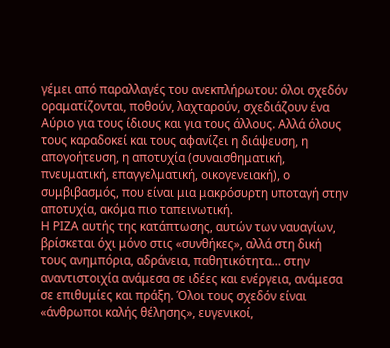γέμει από παραλλαγές του ανεκπλήρωτου: όλοι σχεδόν οραματίζονται, ποθούν, λαχταρούν, σχεδιάζουν ένα Αύριο για τους ίδιους και για τους άλλους. Αλλά όλους τους καραδοκεί και τους αφανίζει η διάψευση, η απογοήτευση, η αποτυχία (συναισθηματική, πνευματική, επαγγελματική, οικογενειακή), ο συμβιβασμός, που είναι μια μακρόσυρτη υποταγή στην αποτυχία, ακόμα πιο ταπεινωτική.
Η ΡΙΖΑ αυτής της κατάπτωσης, αυτών των ναυαγίων, βρίσκεται όχι μόνο στις «συνθήκες», αλλά στη δική τους ανημπόρια, αδράνεια, παθητικότητα… στην αναντιστοιχία ανάμεσα σε ιδέες και ενέργεια, ανάμεσα σε επιθυμίες και πράξη. Όλοι τους σχεδόν είναι «άνθρωποι καλής θέλησης», ευγενικοί,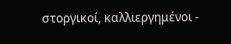στοργικοί, καλλιεργημένοι -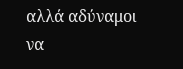αλλά αδύναμοι να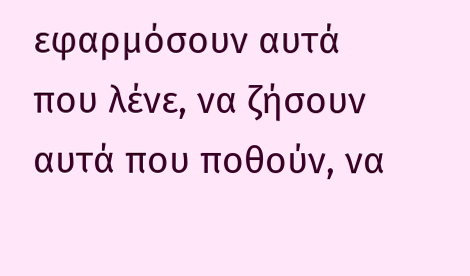εφαρμόσουν αυτά που λένε, να ζήσουν αυτά που ποθούν, να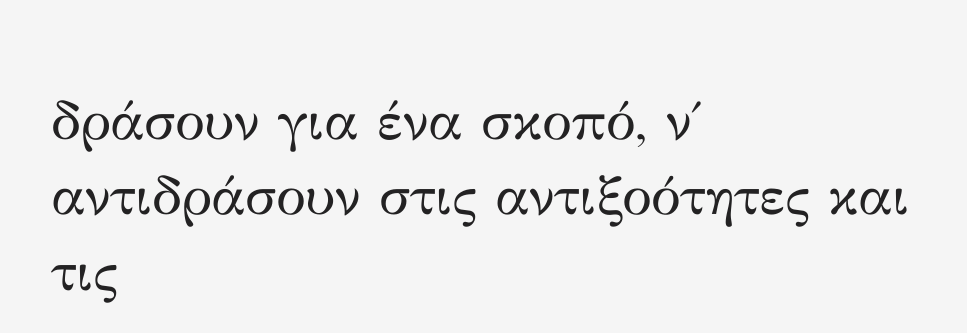δράσουν για ένα σκοπό, ν΄ αντιδράσουν στις αντιξοότητες και τις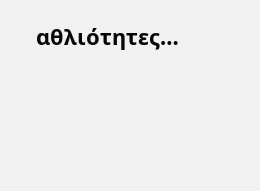αθλιότητες…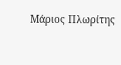Μάριος Πλωρίτης